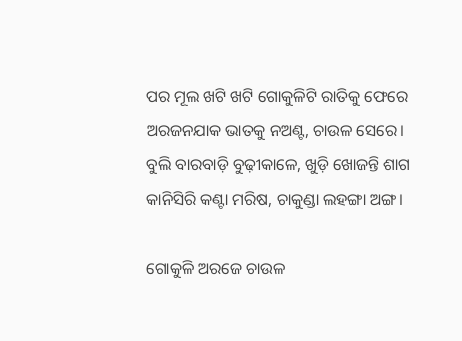ପର ମୂଲ ଖଟି ଖଟି ଗୋକୁଳିଟି ରାତିକୁ ଫେରେ
ଅରଜନଯାକ ଭାତକୁ ନଅଣ୍ଟ, ଚାଉଳ ସେରେ।
ବୁଲି ବାରବାଡ଼ି ବୁଢ଼ୀକାଳେ, ଖୁଡ଼ି ଖୋଜନ୍ତି ଶାଗ
କାନିସିରି କଣ୍ଟା ମରିଷ, ଚାକୁଣ୍ଡା ଲହଙ୍ଗା ଅଙ୍ଗ।

ଗୋକୁଳି ଅରଜେ ଚାଉଳ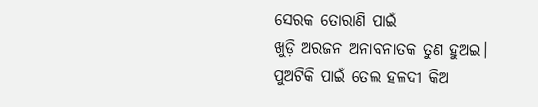ସେରକ ତୋରାଣି ପାଇଁ
ଖୁଡ଼ି ଅରଜନ ଅନାବନାତକ ତୁଣ ହୁଅଇ।
ପୁଅଟିକି ପାଇଁ ତେଲ ହଳଦୀ କିଅ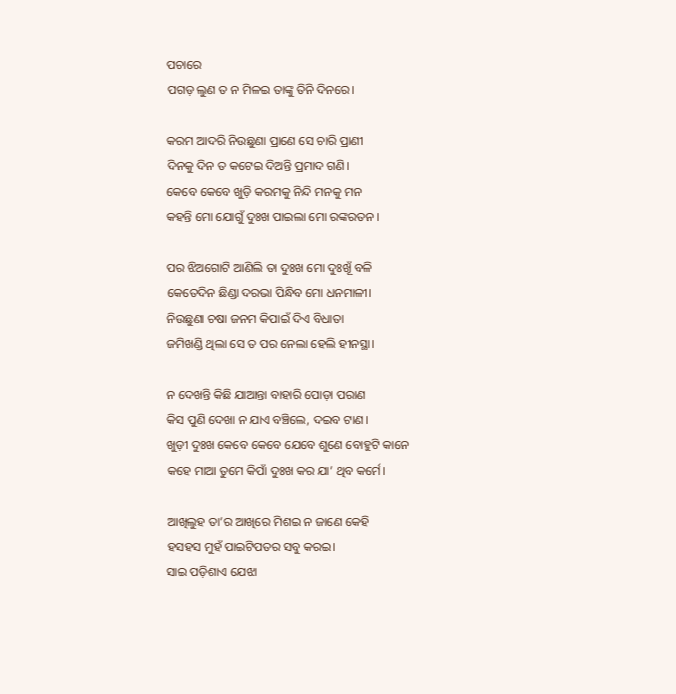ପଚାରେ
ପଗଡ଼ ଲୁଣ ତ ନ ମିଳଇ ତାଙ୍କୁ ତିନି ଦିନରେ।

କରମ ଆଦରି ନିଉଛୁଣା ପ୍ରାଣେ ସେ ଚାରି ପ୍ରାଣୀ
ଦିନକୁ ଦିନ ତ କଟେଇ ଦିଅନ୍ତି ପ୍ରମାଦ ଗଣି।
କେବେ କେବେ ଖୁଡ଼ି କରମକୁ ନିନ୍ଦି ମନକୁ ମନ
କହନ୍ତି ମୋ ଯୋଗୁଁ ଦୁଃଖ ପାଇଲା ମୋ ରଙ୍କରତନ ।

ପର ଝିଅଗୋଟି ଆଣିଲି ତା ଦୁଃଖ ମୋ ଦୁଃଖୂଁ ବଳି
କେତେଦିନ ଛିଣ୍ଡା ଦରଭା ପିନ୍ଧିବ ମୋ ଧନମାଳୀ।
ନିଉଛୁଣା ଚଷା ଜନମ କିପାଇଁ ଦିଏ ବିଧାତା
ଜମିଖଣ୍ଡି ଥିଲା ସେ ତ ପର ନେଲା ହେଲି ହୀନସ୍ଥା।

ନ ଦେଖନ୍ତି କିଛି ଯାଆନ୍ତା ବାହାରି ପୋଡ଼ା ପରାଣ
କିସ ପୁଣି ଦେଖା ନ ଯାଏ ବଞ୍ଚିଲେ, ଦଇବ ଟାଣ।
ଖୁଡ଼ୀ ଦୁଃଖ କେବେ କେବେ ଯେବେ ଶୁଣେ ବୋହୁଟି କାନେ
କହେ ମାଆ ତୁମେ କିପାଁ ଦୁଃଖ କର ଯା’ ଥିବ କର୍ମେ।

ଆଖିଲୁହ ତା’ର ଆଖିରେ ମିଶଇ ନ ଜାଣେ କେହି
ହସହସ ମୁହଁ ପାଇଟିପତର ସବୁ କରଇ।
ସାଇ ପଡ଼ିଶାଏ ଯେଝା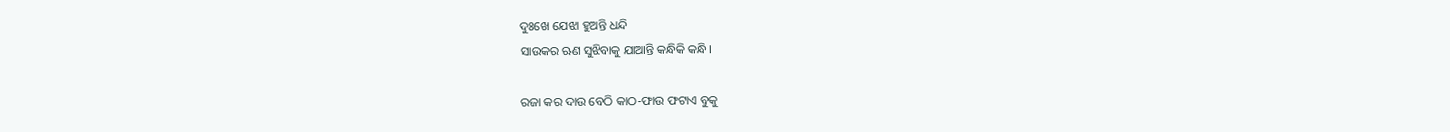ଦୁଃଖେ ଯେଝା ହୁଅନ୍ତି ଧନ୍ଦି
ସାଉକର ଋଣ ସୁଝିବାକୁ ଯାଆନ୍ତି କନ୍ଧିକି କନ୍ଧି।

ରଜା କର ଦାଉ ବେଠି କାଠ-ଫାଉ ଫଟାଏ ବୁକୁ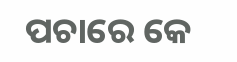ପଚାରେ କେ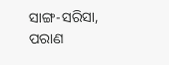ସାଙ୍ଗ-ସରିସା, ପରାଣ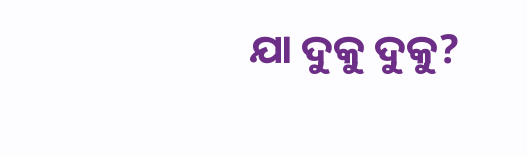ଯା ଦୁକୁ ଦୁକୁ?